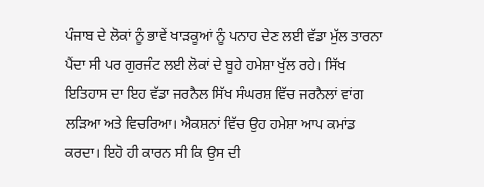ਪੰਜਾਬ ਦੇ ਲੋਕਾਂ ਨੂੰ ਭਾਵੇਂ ਖਾੜਕੂਆਂ ਨੂੰ ਪਨਾਹ ਦੇਣ ਲਈ ਵੱਡਾ ਮੁੱਲ ਤਾਰਨਾ ਪੈਂਦਾ ਸੀ ਪਰ ਗੁਰਜੰਟ ਲਈ ਲੋਕਾਂ ਦੇ ਬੂਹੇ ਹਮੇਸ਼ਾ ਖੁੱਲ ਰਹੇ। ਸਿੱਖ ਇਤਿਹਾਸ ਦਾ ਇਹ ਵੱਡਾ ਜਰਨੈਲ ਸਿੱਖ ਸੰਘਰਸ਼ ਵਿੱਚ ਜਰਨੈਲਾਂ ਵਾਂਗ ਲੜਿਆ ਅਤੇ ਵਿਚਰਿਆ। ਐਕਸ਼ਨਾਂ ਵਿੱਚ ਉਹ ਹਮੇਸ਼ਾ ਆਪ ਕਮਾਂਡ ਕਰਦਾ। ਇਹੋ ਹੀ ਕਾਰਨ ਸੀ ਕਿ ਉਸ ਦੀ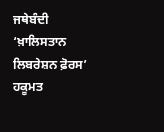ਜਥੇਬੰਦੀ ‘ਖ਼ਾਲਿਸਤਾਨ ਲਿਬਰੇਸ਼ਨ ਫ਼ੋਰਸ’ ਹਕੂਮਤ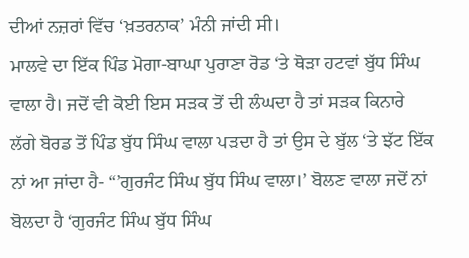ਦੀਆਂ ਨਜ਼ਰਾਂ ਵਿੱਚ ‘ਖ਼ਤਰਨਾਕ’ ਮੰਨੀ ਜਾਂਦੀ ਸੀ।
ਮਾਲਵੇ ਦਾ ਇੱਕ ਪਿੰਡ ਮੋਗਾ-ਬਾਘਾ ਪੁਰਾਣਾ ਰੋਡ ‘ਤੇ ਥੋੜਾ ਹਟਵਾਂ ਬੁੱਧ ਸਿੰਘ ਵਾਲਾ ਹੈ। ਜਦੋਂ ਵੀ ਕੋਈ ਇਸ ਸੜਕ ਤੋਂ ਦੀ ਲੰਘਦਾ ਹੈ ਤਾਂ ਸੜਕ ਕਿਨਾਰੇ ਲੱਗੇ ਬੋਰਡ ਤੋਂ ਪਿੰਡ ਬੁੱਧ ਸਿੰਘ ਵਾਲਾ ਪੜਦਾ ਹੈ ਤਾਂ ਉਸ ਦੇ ਬੁੱਲ ‘ਤੇ ਝੱਟ ਇੱਕ ਨਾਂ ਆ ਜਾਂਦਾ ਹੈ- “’ਗੁਰਜੰਟ ਸਿੰਘ ਬੁੱਧ ਸਿੰਘ ਵਾਲਾ।’ ਬੋਲਣ ਵਾਲਾ ਜਦੋਂ ਨਾਂ ਬੋਲਦਾ ਹੈ ‘ਗੁਰਜੰਟ ਸਿੰਘ ਬੁੱਧ ਸਿੰਘ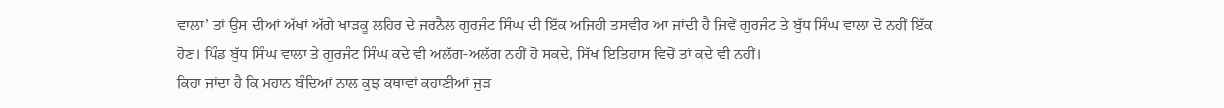ਵਾਲਾ’ ਤਾਂ ਉਸ ਦੀਆਂ ਅੱਖਾਂ ਅੱਗੇ ਖਾੜਕੂ ਲਹਿਰ ਦੇ ਜਰਨੈਲ ਗੁਰਜੰਟ ਸਿੰਘ ਦੀ ਇੱਕ ਅਜਿਹੀ ਤਸਵੀਰ ਆ ਜਾਂਦੀ ਹੈ ਜਿਵੇਂ ਗੁਰਜੰਟ ਤੇ ਬੁੱਧ ਸਿੰਘ ਵਾਲਾ ਦੋ ਨਹੀਂ ਇੱਕ ਹੋਣ। ਪਿੰਡ ਬੁੱਧ ਸਿੰਘ ਵਾਲਾ ਤੇ ਗੁਰਜੰਟ ਸਿੰਘ ਕਦੇ ਵੀ ਅਲੱਗ-ਅਲੱਗ ਨਹੀਂ ਹੋ ਸਕਦੇ, ਸਿੱਖ ਇਤਿਹਾਸ ਵਿਚੋਂ ਤਾਂ ਕਦੇ ਵੀ ਨਹੀਂ।
ਕਿਹਾ ਜਾਂਦਾ ਹੈ ਕਿ ਮਹਾਨ ਬੰਦਿਆਂ ਨਾਲ ਕੁਝ ਕਥਾਵਾਂ ਕਹਾਣੀਆਂ ਜੁੜ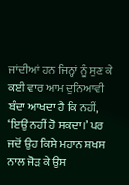ਜਾਂਦੀਆਂ ਹਨ ਜਿਨ੍ਹਾਂ ਨੂੰ ਸੁਣ ਕੇ ਕਈ ਵਾਰ ਆਮ ਦੁਨਿਆਵੀ ਬੰਦਾ ਆਖਦਾ ਹੈ ਕਿ ਨਹੀਂ, ‘ਇਉਂ ਨਹੀਂ ਹੋ ਸਕਦਾ।’ ਪਰ ਜਦੋਂ ਉਹ ਕਿਸੇ ਮਹਾਨ ਸ਼ਖਸ ਨਾਲ ਜੋੜ ਕੇ ਉਸ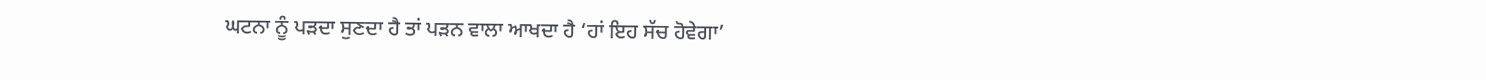ਘਟਨਾ ਨੂੰ ਪੜਦਾ ਸੁਣਦਾ ਹੈ ਤਾਂ ਪੜਨ ਵਾਲਾ ਆਖਦਾ ਹੈ ‘ਹਾਂ ਇਹ ਸੱਚ ਹੋਵੇਗਾ’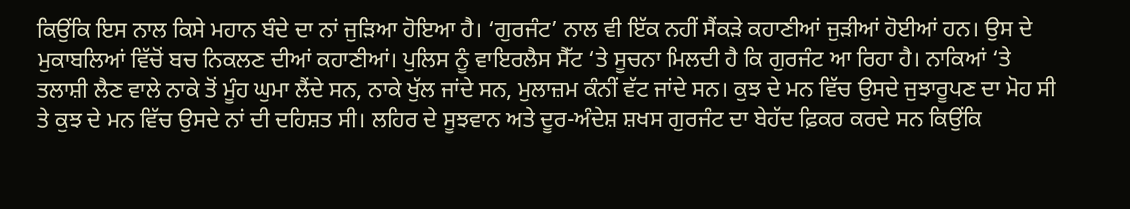ਕਿਉਂਕਿ ਇਸ ਨਾਲ ਕਿਸੇ ਮਹਾਨ ਬੰਦੇ ਦਾ ਨਾਂ ਜੁੜਿਆ ਹੋਇਆ ਹੈ। ‘ਗੁਰਜੰਟ’ ਨਾਲ ਵੀ ਇੱਕ ਨਹੀਂ ਸੈਂਕੜੇ ਕਹਾਣੀਆਂ ਜੁੜੀਆਂ ਹੋਈਆਂ ਹਨ। ਉਸ ਦੇ ਮੁਕਾਬਲਿਆਂ ਵਿੱਚੋਂ ਬਚ ਨਿਕਲਣ ਦੀਆਂ ਕਹਾਣੀਆਂ। ਪੁਲਿਸ ਨੂੰ ਵਾਇਰਲੈਸ ਸੈੱਟ ‘ਤੇ ਸੂਚਨਾ ਮਿਲਦੀ ਹੈ ਕਿ ਗੁਰਜੰਟ ਆ ਰਿਹਾ ਹੈ। ਨਾਕਿਆਂ ‘ਤੇ ਤਲਾਸ਼ੀ ਲੈਣ ਵਾਲੇ ਨਾਕੇ ਤੋਂ ਮੂੰਹ ਘੁਮਾ ਲੈਂਦੇ ਸਨ, ਨਾਕੇ ਖੁੱਲ ਜਾਂਦੇ ਸਨ, ਮੁਲਾਜ਼ਮ ਕੰਨੀਂ ਵੱਟ ਜਾਂਦੇ ਸਨ। ਕੁਝ ਦੇ ਮਨ ਵਿੱਚ ਉਸਦੇ ਜੁਝਾਰੂਪਣ ਦਾ ਮੋਹ ਸੀ ਤੇ ਕੁਝ ਦੇ ਮਨ ਵਿੱਚ ਉਸਦੇ ਨਾਂ ਦੀ ਦਹਿਸ਼ਤ ਸੀ। ਲਹਿਰ ਦੇ ਸੂਝਵਾਨ ਅਤੇ ਦੂਰ-ਅੰਦੇਸ਼ ਸ਼ਖਸ ਗੁਰਜੰਟ ਦਾ ਬੇਹੱਦ ਫ਼ਿਕਰ ਕਰਦੇ ਸਨ ਕਿਉਂਕਿ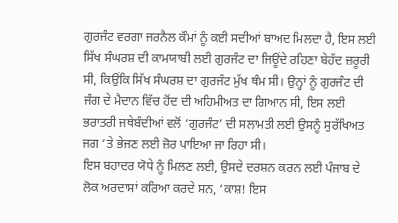ਗੁਰਜੰਟ ਵਰਗਾ ਜਰਨੈਲ ਕੌਮਾਂ ਨੂੰ ਕਈ ਸਦੀਆਂ ਬਾਅਦ ਮਿਲਦਾ ਹੈ, ਇਸ ਲਈ ਸਿੱਖ ਸੰਘਰਸ਼ ਦੀ ਕਾਮਯਾਬੀ ਲਈ ਗੁਰਜੰਟ ਦਾ ਜਿਊਂਦੇ ਰਹਿਣਾ ਬੇਹੱਦ ਜ਼ਰੂਰੀ ਸੀ, ਕਿਉਂਕਿ ਸਿੱਖ ਸੰਘਰਸ਼ ਦਾ ਗੁਰਜੰਟ ਮੁੱਖ ਥੰਮ ਸੀ। ਉਨ੍ਹਾਂ ਨੂੰ ਗੁਰਜੰਟ ਦੀ ਜੰਗ ਦੇ ਮੈਦਾਨ ਵਿੱਚ ਹੋਂਦ ਦੀ ਅਹਿਮੀਅਤ ਦਾ ਗਿਆਨ ਸੀ, ਇਸ ਲਈ ਭਰਾਤਰੀ ਜਥੇਬੰਦੀਆਂ ਵਲੋਂ ‘ਗੁਰਜੰਟ’ ਦੀ ਸਲਾਮਤੀ ਲਈ ਉਸਨੂੰ ਸੁਰੱਖਿਅਤ ਜਗ ‘ਤੇ ਭੇਜਣ ਲਈ ਜ਼ੋਰ ਪਾਇਆ ਜਾ ਰਿਹਾ ਸੀ।
ਇਸ ਬਹਾਦਰ ਯੋਧੇ ਨੂੰ ਮਿਲਣ ਲਈ, ਉਸਦੇ ਦਰਸ਼ਨ ਕਰਨ ਲਈ ਪੰਜਾਬ ਦੇ ਲੋਕ ਅਰਦਾਸਾਂ ਕਰਿਆ ਕਰਦੇ ਸਨ, ‘ਕਾਸ਼! ਇਸ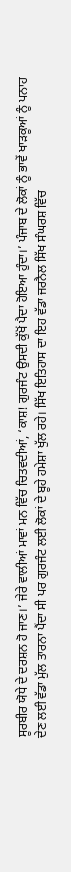ਸੂਰਬੀਰ ਯੋਧੇ ਦੇ ਦਰਸ਼ਨ ਹੋ ਜਾਣ।’ ਜੇਰੇ ਵਾਲੀਆਂ ਮਾਵਾਂ ਮਨ ਵਿੱਚ ਚਿਤਵਦੀਆਂ, ‘ਕਾਸ਼! ਗੁਰਜੰਟ ਉਸਦੀ ਕੁੱਖੋਂ ਪੈਦਾ ਹੋਇਆ ਹੁੰਦਾ।’ ਪੰਜਾਬ ਦੇ ਲੋਕਾਂ ਨੂੰ ਭਾਵੇਂ ਖਾੜਕੂਆਂ ਨੂੰ ਪਨਾਹ ਦੇਣ ਲਈ ਵੱਡਾ ਮੁੱਲ ਤਾਰਨਾ ਪੈਂਦਾ ਸੀ ਪਰ ਗੁਰਜੰਟ ਲਈ ਲੋਕਾਂ ਦੇ ਬੂਹੇ ਹਮੇਸ਼ਾ ਖੁੱਲ ਰਹੇ। ਸਿੱਖ ਇਤਿਹਾਸ ਦਾ ਇਹ ਵੱਡਾ ਜਰਨੈਲ ਸਿੱਖ ਸੰਘਰਸ਼ ਵਿੱਚ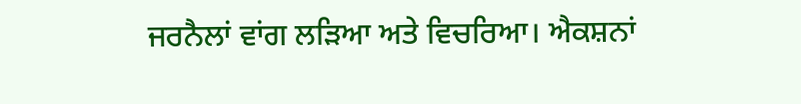ਜਰਨੈਲਾਂ ਵਾਂਗ ਲੜਿਆ ਅਤੇ ਵਿਚਰਿਆ। ਐਕਸ਼ਨਾਂ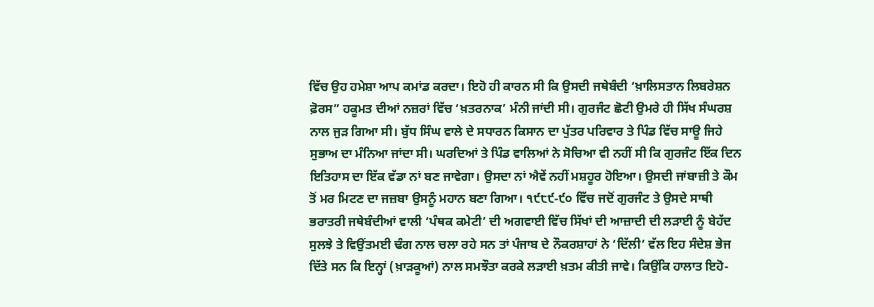ਵਿੱਚ ਉਹ ਹਮੇਸ਼ਾ ਆਪ ਕਮਾਂਡ ਕਰਦਾ। ਇਹੋ ਹੀ ਕਾਰਨ ਸੀ ਕਿ ਉਸਦੀ ਜਥੇਬੰਦੀ ‘ਖ਼ਾਲਿਸਤਾਨ ਲਿਬਰੇਸ਼ਨ ਫ਼ੋਰਸ” ਹਕੂਮਤ ਦੀਆਂ ਨਜ਼ਰਾਂ ਵਿੱਚ ‘ਖ਼ਤਰਨਾਕ’ ਮੰਨੀ ਜਾਂਦੀ ਸੀ। ਗੁਰਜੰਟ ਛੋਟੀ ਉਮਰੇ ਹੀ ਸਿੱਖ ਸੰਘਰਸ਼ ਨਾਲ ਜੁੜ ਗਿਆ ਸੀ। ਬੁੱਧ ਸਿੰਘ ਵਾਲੇ ਦੇ ਸਧਾਰਨ ਕਿਸਾਨ ਦਾ ਪੁੱਤਰ ਪਰਿਵਾਰ ਤੇ ਪਿੰਡ ਵਿੱਚ ਸਾਊ ਜਿਹੇ ਸੁਭਾਅ ਦਾ ਮੰਨਿਆ ਜਾਂਦਾ ਸੀ। ਘਰਦਿਆਂ ਤੇ ਪਿੰਡ ਵਾਲਿਆਂ ਨੇ ਸੋਚਿਆ ਵੀ ਨਹੀਂ ਸੀ ਕਿ ਗੁਰਜੰਟ ਇੱਕ ਦਿਨ ਇਤਿਹਾਸ ਦਾ ਇੱਕ ਵੱਡਾ ਨਾਂ ਬਣ ਜਾਵੇਗਾ। ਉਸਦਾ ਨਾਂ ਐਵੇਂ ਨਹੀਂ ਮਸ਼ਹੂਰ ਹੋਇਆ। ਉਸਦੀ ਜਾਂਬਾਜ਼ੀ ਤੇ ਕੌਮ ਤੋਂ ਮਰ ਮਿਟਣ ਦਾ ਜਜ਼ਬਾ ਉਸਨੂੰ ਮਹਾਨ ਬਣਾ ਗਿਆ। ੧੯੮੯-੯੦ ਵਿੱਚ ਜਦੋਂ ਗੁਰਜੰਟ ਤੇ ਉਸਦੇ ਸਾਥੀ ਭਰਾਤਰੀ ਜਥੇਬੰਦੀਆਂ ਵਾਲੀ ‘ਪੰਥਕ ਕਮੇਟੀ’ ਦੀ ਅਗਵਾਈ ਵਿੱਚ ਸਿੱਖਾਂ ਦੀ ਆਜ਼ਾਦੀ ਦੀ ਲੜਾਈ ਨੂੰ ਬੇਹੱਦ ਸੁਲਝੇ ਤੇ ਵਿਉਂਤਮਈ ਢੰਗ ਨਾਲ ਚਲਾ ਰਹੇ ਸਨ ਤਾਂ ਪੰਜਾਬ ਦੇ ਨੌਕਰਸ਼ਾਹਾਂ ਨੇ ‘ਦਿੱਲੀ’ ਵੱਲ ਇਹ ਸੰਦੇਸ਼ ਭੇਜ ਦਿੱਤੇ ਸਨ ਕਿ ਇਨ੍ਹਾਂ (ਖ਼ਾੜਕੂਆਂ) ਨਾਲ ਸਮਝੌਤਾ ਕਰਕੇ ਲੜਾਈ ਖ਼ਤਮ ਕੀਤੀ ਜਾਵੇ। ਕਿਉਂਕਿ ਹਾਲਾਤ ਇਹੋ-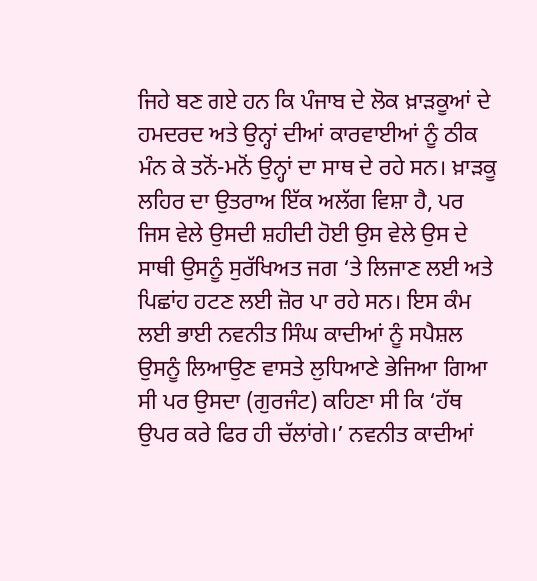ਜਿਹੇ ਬਣ ਗਏ ਹਨ ਕਿ ਪੰਜਾਬ ਦੇ ਲੋਕ ਖ਼ਾੜਕੂਆਂ ਦੇ ਹਮਦਰਦ ਅਤੇ ਉਨ੍ਹਾਂ ਦੀਆਂ ਕਾਰਵਾਈਆਂ ਨੂੰ ਠੀਕ ਮੰਨ ਕੇ ਤਨੋਂ-ਮਨੋਂ ਉਨ੍ਹਾਂ ਦਾ ਸਾਥ ਦੇ ਰਹੇ ਸਨ। ਖ਼ਾੜਕੂ ਲਹਿਰ ਦਾ ਉਤਰਾਅ ਇੱਕ ਅਲੱਗ ਵਿਸ਼ਾ ਹੈ, ਪਰ ਜਿਸ ਵੇਲੇ ਉਸਦੀ ਸ਼ਹੀਦੀ ਹੋਈ ਉਸ ਵੇਲੇ ਉਸ ਦੇ ਸਾਥੀ ਉਸਨੂੰ ਸੁਰੱਖਿਅਤ ਜਗ ‘ਤੇ ਲਿਜਾਣ ਲਈ ਅਤੇ ਪਿਛਾਂਹ ਹਟਣ ਲਈ ਜ਼ੋਰ ਪਾ ਰਹੇ ਸਨ। ਇਸ ਕੰਮ ਲਈ ਭਾਈ ਨਵਨੀਤ ਸਿੰਘ ਕਾਦੀਆਂ ਨੂੰ ਸਪੈਸ਼ਲ ਉਸਨੂੰ ਲਿਆਉਣ ਵਾਸਤੇ ਲੁਧਿਆਣੇ ਭੇਜਿਆ ਗਿਆ ਸੀ ਪਰ ਉਸਦਾ (ਗੁਰਜੰਟ) ਕਹਿਣਾ ਸੀ ਕਿ ‘ਹੱਥ ਉਪਰ ਕਰੇ ਫਿਰ ਹੀ ਚੱਲਾਂਗੇ।’ ਨਵਨੀਤ ਕਾਦੀਆਂ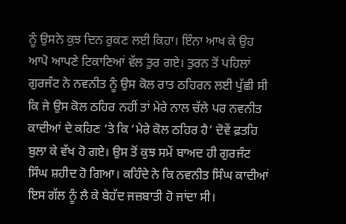ਨੂੰ ਉਸਨੇ ਕੁਝ ਦਿਨ ਰੁਕਣ ਲਈ ਕਿਹਾ। ਇੰਨਾ ਆਖ ਕੇ ਉਹ ਆਪੋ ਆਪਣੇ ਟਿਕਾਣਿਆਂ ਵੱਲ ਤੁਰ ਗਏ। ਤੁਰਨ ਤੋਂ ਪਹਿਲਾਂ ਗੁਰਜੰਟ ਨੇ ਨਵਨੀਤ ਨੂੰ ਉਸ ਕੋਲ ਰਾਤ ਠਹਿਰਨ ਲਈ ਪੁੱਛੀ ਸੀ ਕਿ ਜੇ ਉਸ ਕੋਲ ਠਹਿਰ ਨਹੀਂ ਤਾਂ ਮੇਰੇ ਨਾਲ ਚੱਲੇ ਪਰ ਨਵਨੀਤ ਕਾਦੀਆਂ ਦੇ ਕਹਿਣ ‘ਤੇ ਕਿ ‘ਮੇਰੇ ਕੋਲ ਠਹਿਰ ਹੈ’ ਦੋਵੇਂ ਫ਼ਤਹਿ ਬੁਲਾ ਕੇ ਵੱਖ ਹੋ ਗਏ। ਉਸ ਤੋਂ ਕੁਝ ਸਮੇਂ ਬਾਅਦ ਹੀ ਗੁਰਜੰਟ ਸਿੰਘ ਸ਼ਹੀਦ ਹੋ ਗਿਆ। ਕਹਿੰਦੇ ਨੇ ਕਿ ਨਵਨੀਤ ਸਿੰਘ ਕਾਦੀਆਂ ਇਸ ਗੱਲ ਨੂੰ ਲੈ ਕੇ ਬੇਹੱਦ ਜਜ਼ਬਾਤੀ ਹੋ ਜਾਂਦਾ ਸੀ।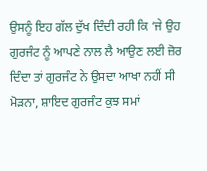ਉਸਨੂੰ ਇਹ ਗੱਲ ਦੁੱਖ ਦਿੰਦੀ ਰਹੀ ਕਿ ‘ਜੇ ਉਹ ਗੁਰਜੰਟ ਨੂੰ ਆਪਣੇ ਨਾਲ ਲੈ ਆਉਣ ਲਈ ਜ਼ੋਰ ਦਿੰਦਾ ਤਾਂ ਗੁਰਜੰਟ ਨੇ ਉਸਦਾ ਆਖਾ ਨਹੀਂ ਸੀ ਮੋੜਨਾ, ਸ਼ਾਇਦ ਗੁਰਜੰਟ ਕੁਝ ਸਮਾਂ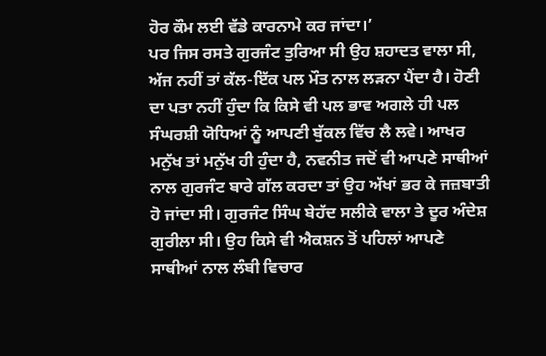ਹੋਰ ਕੌਮ ਲਈ ਵੱਡੇ ਕਾਰਨਾਮੇ ਕਰ ਜਾਂਦਾ।’
ਪਰ ਜਿਸ ਰਸਤੇ ਗੁਰਜੰਟ ਤੁਰਿਆ ਸੀ ਉਹ ਸ਼ਹਾਦਤ ਵਾਲਾ ਸੀ, ਅੱਜ ਨਹੀਂ ਤਾਂ ਕੱਲ-ਇੱਕ ਪਲ ਮੌਤ ਨਾਲ ਲੜਨਾ ਪੈਂਦਾ ਹੈ। ਹੋਣੀ ਦਾ ਪਤਾ ਨਹੀਂ ਹੁੰਦਾ ਕਿ ਕਿਸੇ ਵੀ ਪਲ ਭਾਵ ਅਗਲੇ ਹੀ ਪਲ ਸੰਘਰਸ਼ੀ ਯੋਧਿਆਂ ਨੂੰ ਆਪਣੀ ਬੁੱਕਲ ਵਿੱਚ ਲੈ ਲਵੇ। ਆਖਰ ਮਨੁੱਖ ਤਾਂ ਮਨੁੱਖ ਹੀ ਹੁੰਦਾ ਹੈ, ਨਵਨੀਤ ਜਦੋਂ ਵੀ ਆਪਣੇ ਸਾਥੀਆਂ ਨਾਲ ਗੁਰਜੰਟ ਬਾਰੇ ਗੱਲ ਕਰਦਾ ਤਾਂ ਉਹ ਅੱਖਾਂ ਭਰ ਕੇ ਜਜ਼ਬਾਤੀ ਹੋ ਜਾਂਦਾ ਸੀ। ਗੁਰਜੰਟ ਸਿੰਘ ਬੇਹੱਦ ਸਲੀਕੇ ਵਾਲਾ ਤੇ ਦੂਰ ਅੰਦੇਸ਼ ਗੁਰੀਲਾ ਸੀ। ਉਹ ਕਿਸੇ ਵੀ ਐਕਸ਼ਨ ਤੋਂ ਪਹਿਲਾਂ ਆਪਣੇ ਸਾਥੀਆਂ ਨਾਲ ਲੰਬੀ ਵਿਚਾਰ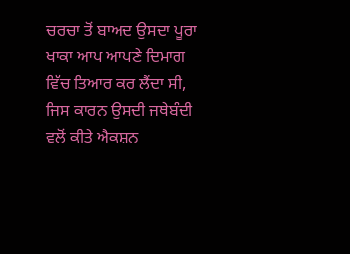ਚਰਚਾ ਤੋਂ ਬਾਅਦ ਉਸਦਾ ਪੂਰਾ ਖਾਕਾ ਆਪ ਆਪਣੇ ਦਿਮਾਗ ਵਿੱਚ ਤਿਆਰ ਕਰ ਲੈਂਦਾ ਸੀ, ਜਿਸ ਕਾਰਨ ਉਸਦੀ ਜਥੇਬੰਦੀ ਵਲੋਂ ਕੀਤੇ ਐਕਸ਼ਨ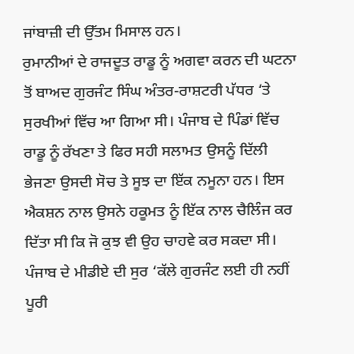ਜਾਂਬਾਜ਼ੀ ਦੀ ਉੱਤਮ ਮਿਸਾਲ ਹਨ।
ਰੁਮਾਨੀਆਂ ਦੇ ਰਾਜਦੂਤ ਰਾਡੂ ਨੂੰ ਅਗਵਾ ਕਰਨ ਦੀ ਘਟਨਾ ਤੋਂ ਬਾਅਦ ਗੁਰਜੰਟ ਸਿੰਘ ਅੰਤਰ-ਰਾਸ਼ਟਰੀ ਪੱਧਰ ‘ਤੇ ਸੁਰਖੀਆਂ ਵਿੱਚ ਆ ਗਿਆ ਸੀ। ਪੰਜਾਬ ਦੇ ਪਿੰਡਾਂ ਵਿੱਚ ਰਾਡੂ ਨੂੰ ਰੱਖਣਾ ਤੇ ਫਿਰ ਸਹੀ ਸਲਾਮਤ ਉਸਨੂੰ ਦਿੱਲੀ ਭੇਜਣਾ ਉਸਦੀ ਸੋਚ ਤੇ ਸੂਝ ਦਾ ਇੱਕ ਨਮੂਨਾ ਹਨ। ਇਸ ਐਕਸ਼ਨ ਨਾਲ ਉਸਨੇ ਹਕੂਮਤ ਨੂੰ ਇੱਕ ਨਾਲ ਚੈਲਿੰਜ ਕਰ ਦਿੱਤਾ ਸੀ ਕਿ ਜੋ ਕੁਝ ਵੀ ਉਹ ਚਾਹਵੇ ਕਰ ਸਕਦਾ ਸੀ। ਪੰਜਾਬ ਦੇ ਮੀਡੀਏ ਦੀ ਸੁਰ ‘ਕੱਲੇ ਗੁਰਜੰਟ ਲਈ ਹੀ ਨਹੀਂ ਪੂਰੀ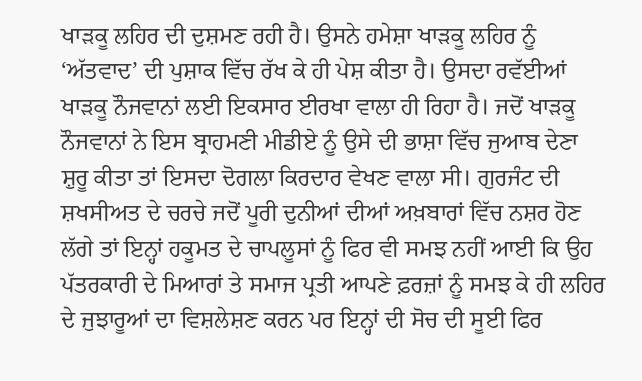ਖਾੜਕੂ ਲਹਿਰ ਦੀ ਦੁਸ਼ਮਣ ਰਹੀ ਹੈ। ਉਸਨੇ ਹਮੇਸ਼ਾ ਖਾੜਕੂ ਲਹਿਰ ਨੂੰ ‘ਅੱਤਵਾਦ’ ਦੀ ਪੁਸ਼ਾਕ ਵਿੱਚ ਰੱਖ ਕੇ ਹੀ ਪੇਸ਼ ਕੀਤਾ ਹੈ। ਉਸਦਾ ਰਵੱਈਆਂ ਖਾੜਕੂ ਨੌਜਵਾਨਾਂ ਲਈ ਇਕਸਾਰ ਈਰਖਾ ਵਾਲਾ ਹੀ ਰਿਹਾ ਹੈ। ਜਦੋਂ ਖਾੜਕੂ ਨੌਜਵਾਨਾਂ ਨੇ ਇਸ ਬ੍ਰਾਹਮਣੀ ਮੀਡੀਏ ਨੂੰ ਉਸੇ ਦੀ ਭਾਸ਼ਾ ਵਿੱਚ ਜੁਆਬ ਦੇਣਾ ਸ਼ੁਰੂ ਕੀਤਾ ਤਾਂ ਇਸਦਾ ਦੋਗਲਾ ਕਿਰਦਾਰ ਵੇਖਣ ਵਾਲਾ ਸੀ। ਗੁਰਜੰਟ ਦੀ ਸ਼ਖਸੀਅਤ ਦੇ ਚਰਚੇ ਜਦੋਂ ਪੂਰੀ ਦੁਨੀਆਂ ਦੀਆਂ ਅਖ਼ਬਾਰਾਂ ਵਿੱਚ ਨਸ਼ਰ ਹੋਣ ਲੱਗੇ ਤਾਂ ਇਨ੍ਹਾਂ ਹਕੂਮਤ ਦੇ ਚਾਪਲੂਸਾਂ ਨੂੰ ਫਿਰ ਵੀ ਸਮਝ ਨਹੀਂ ਆਈ ਕਿ ਉਹ ਪੱਤਰਕਾਰੀ ਦੇ ਮਿਆਰਾਂ ਤੇ ਸਮਾਜ ਪ੍ਰਤੀ ਆਪਣੇ ਫ਼ਰਜ਼ਾਂ ਨੂੰ ਸਮਝ ਕੇ ਹੀ ਲਹਿਰ ਦੇ ਜੁਝਾਰੂਆਂ ਦਾ ਵਿਸ਼ਲੇਸ਼ਣ ਕਰਨ ਪਰ ਇਨ੍ਹਾਂ ਦੀ ਸੋਚ ਦੀ ਸੂਈ ਫਿਰ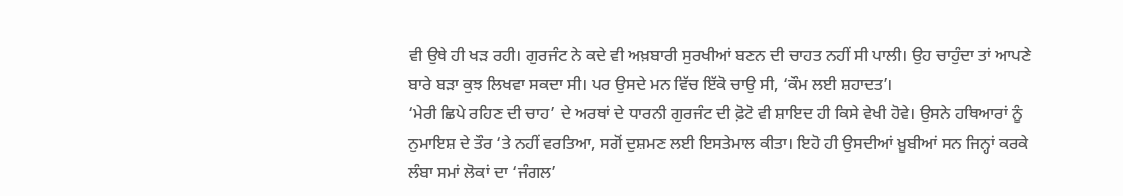ਵੀ ਉਥੇ ਹੀ ਖੜ ਰਹੀ। ਗੁਰਜੰਟ ਨੇ ਕਦੇ ਵੀ ਅਖ਼ਬਾਰੀ ਸੁਰਖੀਆਂ ਬਣਨ ਦੀ ਚਾਹਤ ਨਹੀਂ ਸੀ ਪਾਲੀ। ਉਹ ਚਾਹੁੰਦਾ ਤਾਂ ਆਪਣੇ ਬਾਰੇ ਬੜਾ ਕੁਝ ਲਿਖਵਾ ਸਕਦਾ ਸੀ। ਪਰ ਉਸਦੇ ਮਨ ਵਿੱਚ ਇੱਕੋ ਚਾਉ ਸੀ, ‘ਕੌਮ ਲਈ ਸ਼ਹਾਦਤ’।
‘ਮੇਰੀ ਛਿਪੇ ਰਹਿਣ ਦੀ ਚਾਹ’ ਦੇ ਅਰਥਾਂ ਦੇ ਧਾਰਨੀ ਗੁਰਜੰਟ ਦੀ ਫ਼ੋਟੋ ਵੀ ਸ਼ਾਇਦ ਹੀ ਕਿਸੇ ਵੇਖੀ ਹੋਵੇ। ਉਸਨੇ ਹਥਿਆਰਾਂ ਨੂੰ ਨੁਮਾਇਸ਼ ਦੇ ਤੌਰ ‘ਤੇ ਨਹੀਂ ਵਰਤਿਆ, ਸਗੋਂ ਦੁਸ਼ਮਣ ਲਈ ਇਸਤੇਮਾਲ ਕੀਤਾ। ਇਹੋ ਹੀ ਉਸਦੀਆਂ ਖ਼ੂਬੀਆਂ ਸਨ ਜਿਨ੍ਹਾਂ ਕਰਕੇ ਲੰਬਾ ਸਮਾਂ ਲੋਕਾਂ ਦਾ ‘ਜੰਗਲ’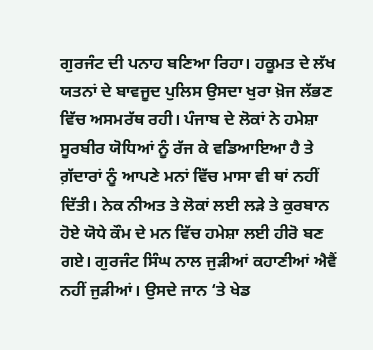ਗੁਰਜੰਟ ਦੀ ਪਨਾਹ ਬਣਿਆ ਰਿਹਾ। ਹਕੂਮਤ ਦੇ ਲੱਖ ਯਤਨਾਂ ਦੇ ਬਾਵਜੂਦ ਪੁਲਿਸ ਉਸਦਾ ਖੁਰਾ ਖ਼ੋਜ ਲੱਭਣ ਵਿੱਚ ਅਸਮਰੱਥ ਰਹੀ। ਪੰਜਾਬ ਦੇ ਲੋਕਾਂ ਨੇ ਹਮੇਸ਼ਾ ਸੂਰਬੀਰ ਯੋਧਿਆਂ ਨੂੰ ਰੱਜ ਕੇ ਵਡਿਆਇਆ ਹੈ ਤੇ ਗ਼ੱਦਾਰਾਂ ਨੂੰ ਆਪਣੇ ਮਨਾਂ ਵਿੱਚ ਮਾਸਾ ਵੀ ਥਾਂ ਨਹੀਂ ਦਿੱਤੀ। ਨੇਕ ਨੀਅਤ ਤੇ ਲੋਕਾਂ ਲਈ ਲੜੇ ਤੇ ਕੁਰਬਾਨ ਹੋਏ ਯੋਧੇ ਕੌਮ ਦੇ ਮਨ ਵਿੱਚ ਹਮੇਸ਼ਾ ਲਈ ਹੀਰੋ ਬਣ ਗਏ। ਗੁਰਜੰਟ ਸਿੰਘ ਨਾਲ ਜੁੜੀਆਂ ਕਹਾਣੀਆਂ ਐਵੈਂ ਨਹੀਂ ਜੁੜੀਆਂ। ਉਸਦੇ ਜਾਨ ‘ਤੇ ਖੇਡ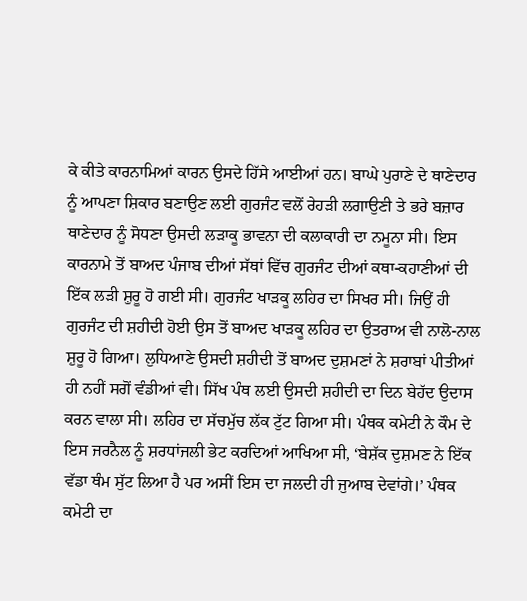ਕੇ ਕੀਤੇ ਕਾਰਨਾਮਿਆਂ ਕਾਰਨ ਉਸਦੇ ਹਿੱਸੇ ਆਈਆਂ ਹਨ। ਬਾਘੇ ਪੁਰਾਣੇ ਦੇ ਥਾਣੇਦਾਰ ਨੂੰ ਆਪਣਾ ਸ਼ਿਕਾਰ ਬਣਾਉਣ ਲਈ ਗੁਰਜੰਟ ਵਲੋਂ ਰੇਹੜੀ ਲਗਾਉਣੀ ਤੇ ਭਰੇ ਬਜ਼ਾਰ ਥਾਣੇਦਾਰ ਨੂੰ ਸੋਧਣਾ ਉਸਦੀ ਲੜਾਕੂ ਭਾਵਨਾ ਦੀ ਕਲਾਕਾਰੀ ਦਾ ਨਮੂਨਾ ਸੀ। ਇਸ ਕਾਰਨਾਮੇ ਤੋਂ ਬਾਅਦ ਪੰਜਾਬ ਦੀਆਂ ਸੱਥਾਂ ਵਿੱਚ ਗੁਰਜੰਟ ਦੀਆਂ ਕਥਾ-ਕਹਾਣੀਆਂ ਦੀ ਇੱਕ ਲੜੀ ਸ਼ੁਰੂ ਹੋ ਗਈ ਸੀ। ਗੁਰਜੰਟ ਖਾੜਕੂ ਲਹਿਰ ਦਾ ਸਿਖਰ ਸੀ। ਜਿਉਂ ਹੀ ਗੁਰਜੰਟ ਦੀ ਸ਼ਹੀਦੀ ਹੋਈ ਉਸ ਤੋਂ ਬਾਅਦ ਖਾੜਕੂ ਲਹਿਰ ਦਾ ਉਤਰਾਅ ਵੀ ਨਾਲੋ-ਨਾਲ ਸ਼ੁਰੂ ਹੋ ਗਿਆ। ਲੁਧਿਆਣੇ ਉਸਦੀ ਸ਼ਹੀਦੀ ਤੋਂ ਬਾਅਦ ਦੁਸ਼ਮਣਾਂ ਨੇ ਸ਼ਰਾਬਾਂ ਪੀਤੀਆਂ ਹੀ ਨਹੀਂ ਸਗੋਂ ਵੰਡੀਆਂ ਵੀ। ਸਿੱਖ ਪੰਥ ਲਈ ਉਸਦੀ ਸ਼ਹੀਦੀ ਦਾ ਦਿਨ ਬੇਹੱਦ ਉਦਾਸ ਕਰਨ ਵਾਲਾ ਸੀ। ਲਹਿਰ ਦਾ ਸੱਚਮੁੱਚ ਲੱਕ ਟੁੱਟ ਗਿਆ ਸੀ। ਪੰਥਕ ਕਮੇਟੀ ਨੇ ਕੌਮ ਦੇ ਇਸ ਜਰਨੈਲ ਨੂੰ ਸ਼ਰਧਾਂਜਲੀ ਭੇਟ ਕਰਦਿਆਂ ਆਖਿਆ ਸੀ, ‘ਬੇਸ਼ੱਕ ਦੁਸ਼ਮਣ ਨੇ ਇੱਕ ਵੱਡਾ ਥੰਮ ਸੁੱਟ ਲਿਆ ਹੈ ਪਰ ਅਸੀਂ ਇਸ ਦਾ ਜਲਦੀ ਹੀ ਜੁਆਬ ਦੇਵਾਂਗੇ।’ ਪੰਥਕ ਕਮੇਟੀ ਦਾ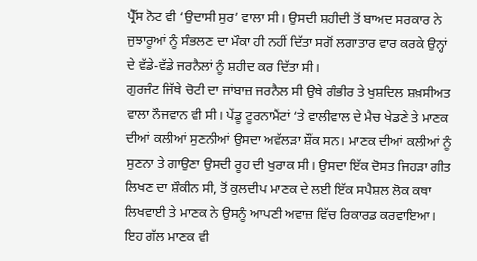ਪ੍ਰੈੱਸ ਨੋਟ ਵੀ ‘ਉਦਾਸੀ ਸੁਰ’ ਵਾਲਾ ਸੀ। ਉਸਦੀ ਸ਼ਹੀਦੀ ਤੋਂ ਬਾਅਦ ਸਰਕਾਰ ਨੇ ਜੁਝਾਰੂਆਂ ਨੂੰ ਸੰਭਲਣ ਦਾ ਮੌਕਾ ਹੀ ਨਹੀਂ ਦਿੱਤਾ ਸਗੋਂ ਲਗਾਤਾਰ ਵਾਰ ਕਰਕੇ ਉਨ੍ਹਾਂ ਦੇ ਵੱਡੇ-ਵੱਡੇ ਜਰਨੈਲਾਂ ਨੂੰ ਸ਼ਹੀਦ ਕਰ ਦਿੱਤਾ ਸੀ।
ਗੁਰਜੰਟ ਜਿੱਥੇ ਚੋਟੀ ਦਾ ਜਾਂਬਾਜ਼ ਜਰਨੈਲ ਸੀ ਉਥੇ ਗੰਭੀਰ ਤੇ ਖੁਸ਼ਦਿਲ ਸ਼ਖ਼ਸੀਅਤ ਵਾਲਾ ਨੌਜਵਾਨ ਵੀ ਸੀ। ਪੇਂਡੂ ਟੂਰਨਾਮੈਂਟਾਂ ‘ਤੇ ਵਾਲੀਵਾਲ ਦੇ ਮੈਚ ਖੇਡਣੇ ਤੇ ਮਾਣਕ ਦੀਆਂ ਕਲੀਆਂ ਸੁਣਨੀਆਂ ਉਸਦਾ ਅਵੱਲੜਾ ਸ਼ੌਂਕ ਸਨ। ਮਾਣਕ ਦੀਆਂ ਕਲੀਆਂ ਨੂੰ ਸੁਣਨਾ ਤੇ ਗਾਉਣਾ ਉਸਦੀ ਰੂਹ ਦੀ ਖੁਰਾਕ ਸੀ। ਉਸਦਾ ਇੱਕ ਦੋਸਤ ਜਿਹੜਾ ਗੀਤ ਲਿਖਣ ਦਾ ਸ਼ੌਕੀਨ ਸੀ, ਤੋਂ ਕੁਲਦੀਪ ਮਾਣਕ ਦੇ ਲਈ ਇੱਕ ਸਪੈਸ਼ਲ ਲੋਕ ਕਥਾ ਲਿਖਵਾਈ ਤੇ ਮਾਣਕ ਨੇ ਉਸਨੂੰ ਆਪਣੀ ਅਵਾਜ਼ ਵਿੱਚ ਰਿਕਾਰਡ ਕਰਵਾਇਆ। ਇਹ ਗੱਲ ਮਾਣਕ ਵੀ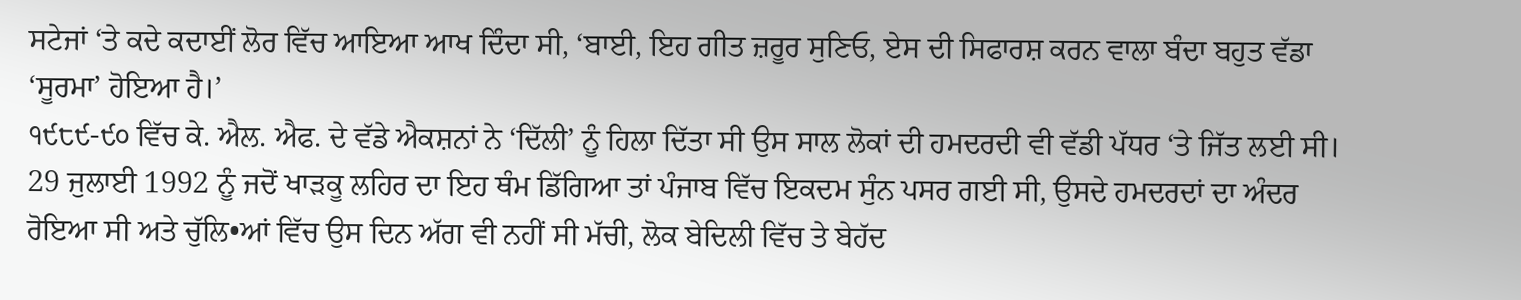ਸਟੇਜਾਂ ‘ਤੇ ਕਦੇ ਕਦਾਈਂ ਲੋਰ ਵਿੱਚ ਆਇਆ ਆਖ ਦਿੰਦਾ ਸੀ, ‘ਬਾਈ, ਇਹ ਗੀਤ ਜ਼ਰੂਰ ਸੁਣਿਓ, ਏਸ ਦੀ ਸਿਫਾਰਸ਼ ਕਰਨ ਵਾਲਾ ਬੰਦਾ ਬਹੁਤ ਵੱਡਾ ‘ਸੂਰਮਾ’ ਹੋਇਆ ਹੈ।’
੧੯੮੯-੯੦ ਵਿੱਚ ਕੇ. ਐਲ. ਐਫ. ਦੇ ਵੱਡੇ ਐਕਸ਼ਨਾਂ ਨੇ ‘ਦਿੱਲੀ’ ਨੂੰ ਹਿਲਾ ਦਿੱਤਾ ਸੀ ਉਸ ਸਾਲ ਲੋਕਾਂ ਦੀ ਹਮਦਰਦੀ ਵੀ ਵੱਡੀ ਪੱਧਰ ‘ਤੇ ਜਿੱਤ ਲਈ ਸੀ। 29 ਜੁਲਾਈ 1992 ਨੂੰ ਜਦੋਂ ਖਾੜਕੂ ਲਹਿਰ ਦਾ ਇਹ ਥੰਮ ਡਿੱਗਿਆ ਤਾਂ ਪੰਜਾਬ ਵਿੱਚ ਇਕਦਮ ਸੁੰਨ ਪਸਰ ਗਈ ਸੀ, ਉਸਦੇ ਹਮਦਰਦਾਂ ਦਾ ਅੰਦਰ ਰੋਇਆ ਸੀ ਅਤੇ ਚੁੱਲਿ•ਆਂ ਵਿੱਚ ਉਸ ਦਿਨ ਅੱਗ ਵੀ ਨਹੀਂ ਸੀ ਮੱਚੀ, ਲੋਕ ਬੇਦਿਲੀ ਵਿੱਚ ਤੇ ਬੇਹੱਦ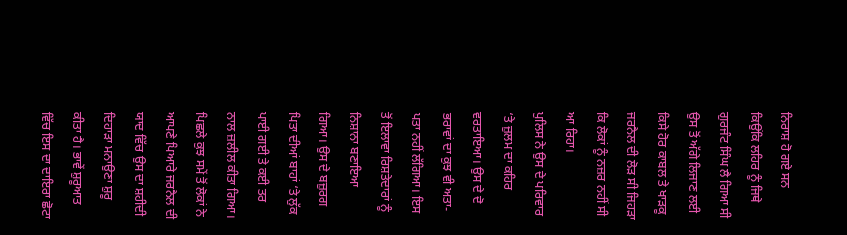ਨਿਰਾਸ਼ ਹੋ ਗਏ ਸਨ ਕਿਉਂਕਿ ਲਹਿਰ ਨੂੰ ਜਿਥੇ ਗੁਰਜੰਟ ਸਿੰਘ ਲੈ ਗਿਆ ਸੀ ਉਸ ਤੋਂ ਅੱਗੇ ਲਿਜਾਣ ਲਈ ਕਿਸੇ ਹੋਰ ਕਾਬਲ ਤੇ ਖਾੜਕੂ ਜਰਨੈਲ ਦੀ ਲੋੜ ਸੀ ਜਿਹੜਾ ਕਿ ਲੋਕਾਂ ਨੂੰ ਨਜ਼ਰ ਨਹੀਂ ਸੀ ਆ ਰਿਹਾ।
ਪੁਲਿਸ ਨੇ ਉਸ ਦੇ ਪਰਿਵਾਰ ‘ਤੇ ਜ਼ੁਲਮ ਦਾ ਕਹਿਰ ਵਰਤਾਇਆ। ਉਸ ਦੇ ਦੋ ਭਰਾਵਾਂ ਦਾ ਕੁਝ ਵੀ ਅਤਾ-ਪਤਾ ਨਹੀਂ ਲੱਗਿਆ। ਇਸ ਤੋਂ ਇਲਾਵਾ ਰਿਸ਼ਤੇਦਾਰਾਂ ਨੂੰ ਨਿਸ਼ਾਨਾ ਬਣਾਇਆ ਗਿਆ। ਉਸ ਦੇ ਬਜ਼ੁਰਗ ਪਿਤਾ ਦੀਆਂ ਬਾਹਾਂ ‘ਤੇ ਲੁੱਕ ਪਾਈ ਗਈ ਤੇ ਕਈ ਤਰ ਨਾਲ ਜ਼ਲੀਲ ਕੀਤਾ ਗਿਆ। ਪਿਛਲੇ ਕੁਝ ਸਮੇਂ ਤੋਂ ਲੋਕਾਂ ਨੇ ਆਪਣੇ ਪਿਆਰੇ ਜਰਨੈਲ ਦੀ ਯਾਦ ਵਿੱਚ ਉਸ ਦਾ ਸ਼ਹੀਦੀ ਦਿਹਾੜਾ ਮਨਾਉਣਾ ਸ਼ੁਰੂ ਕੀਤਾ ਹੈ। ਭਾਵੇਂ ਸ਼ੁਰੂਆਤ ਵਿੱਚ ਇਸ ਦਾ ਦਾਇਰਾ ਛੋਟਾ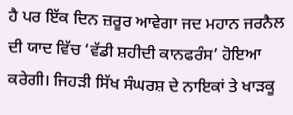ਹੈ ਪਰ ਇੱਕ ਦਿਨ ਜ਼ਰੂਰ ਆਵੇਗਾ ਜਦ ਮਹਾਨ ਜਰਨੈਲ ਦੀ ਯਾਦ ਵਿੱਚ ‘ਵੱਡੀ ਸ਼ਹੀਦੀ ਕਾਨਫਰੰਸ’ ਹੋਇਆ ਕਰੇਗੀ। ਜਿਹੜੀ ਸਿੱਖ ਸੰਘਰਸ਼ ਦੇ ਨਾਇਕਾਂ ਤੇ ਖਾੜਕੂ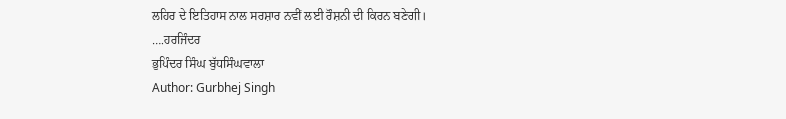ਲਹਿਰ ਦੇ ਇਤਿਹਾਸ ਨਾਲ ਸਰਸ਼ਾਰ ਨਵੀਂ ਲਈ ਰੌਸ਼ਨੀ ਦੀ ਕਿਰਨ ਬਣੇਗੀ।
….ਹਰਜਿੰਦਰ
ਭੁਪਿੰਦਰ ਸਿੰਘ ਬੁੱਧਸਿੰਘਵਾਲਾ
Author: Gurbhej Singh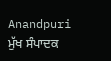Anandpuri
ਮੁੱਖ ਸੰਪਾਦਕ